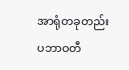အာရုံတခုတည်း
ပဘာဝတီ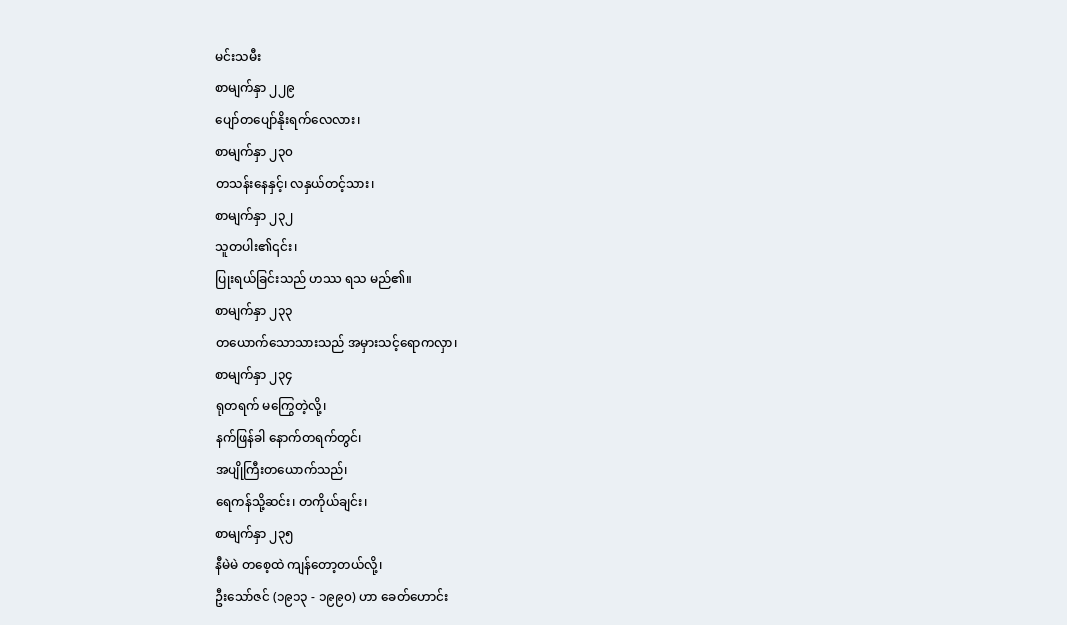မင်းသမီး
စာမျက်နှာ ၂၂၉
ပျော်တပျော်နိုးရက်လေလား၊
စာမျက်နှာ ၂၃၀
တသန်းနေနှင့်၊ လနှယ်တင့်သား၊
စာမျက်နှာ ၂၃၂
သူတပါး၏၎င်း၊
ပြုးရယ်ခြင်းသည် ဟဿ ရသ မည်၏။
စာမျက်နှာ ၂၃၃
တယောက်သောသားသည် အမှားသင့်ရောကလှာ၊
စာမျက်နှာ ၂၃၄
ရုတရက် မကြွေတဲ့လို့၊
နက်ဖြန်ခါ နောက်တရက်တွင်၊
အပျိုကြီးတယောက်သည်၊
ရေကန်သို့ဆင်း၊ တကိုယ်ချင်း၊
စာမျက်နှာ ၂၃၅
နီမဲမဲ တစေ့ထဲ ကျန်တော့တယ်လို့၊
ဦးသော်ဇင် (၁၉၁၃ - ၁၉၉၀) ဟာ ခေတ်ဟောင်း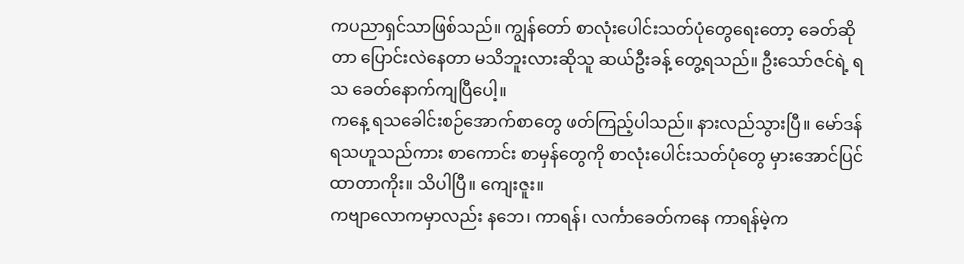ကပညာရှင်သာဖြစ်သည်။ ကျွန်တော် စာလုံးပေါင်းသတ်ပုံတွေရေးတော့ ခေတ်ဆိုတာ ပြောင်းလဲနေတာ မသိဘူးလားဆိုသူ ဆယ်ဦးခန့် တွေ့ရသည်။ ဦးသော်ဇင်ရဲ့ ရသ ခေတ်နောက်ကျပြီပေါ့။
ကနေ့ ရသခေါင်းစဉ်အောက်စာတွေ ဖတ်ကြည့်ပါသည်။ နားလည်သွားပြီ။ မော်ဒန်ရသဟူသည်ကား စာကောင်း စာမှန်တွေကို စာလုံးပေါင်းသတ်ပုံတွေ မှားအောင်ပြင်ထာတာကိုး။ သိပါပြီ။ ကျေးဇူး။
ကဗျာလောကမှာလည်း နဘေ၊ ကာရန်၊ လင်္ကာခေတ်ကနေ ကာရန်မဲ့က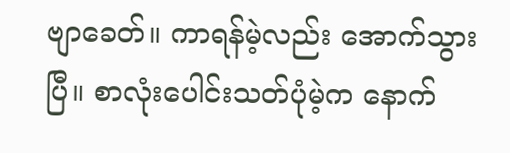ဗျာခေတ်။ ကာရန်မဲ့လည်း အောက်သွားပြီ။ စာလုံးပေါင်းသတ်ပုံမဲ့က နောက်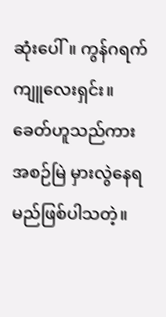ဆုံးပေါ်။ ကွန်ဂရက်ကျူလေးရှင်း။
ခေတ်ဟူသည်ကား အစဉ်မြဲ မှားလွဲနေရမည်ဖြစ်ပါသတဲ့။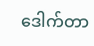ဒေါက်တာ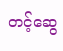တင့်ဆွေ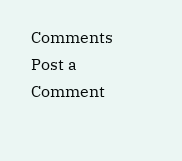Comments
Post a Comment